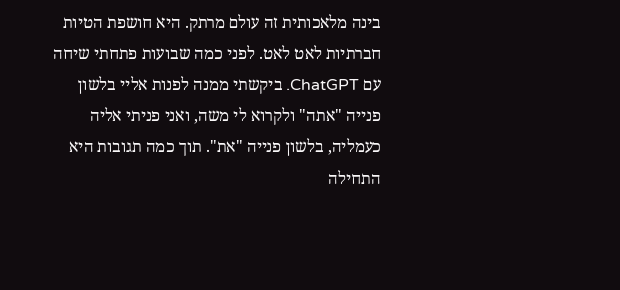בינה מלאכותית זה עולם מרתק. היא חושפת הטיות חברתיות לאט לאט. לפני כמה שבועות פתחתי שיחה עם ChatGPT. ביקשתי ממנה לפנות אליי בלשון פנייה "אתה" ולקרוא לי משה, ואני פניתי אליה כעמליה, בלשון פנייה "את". תוך כמה תגובות היא התחילה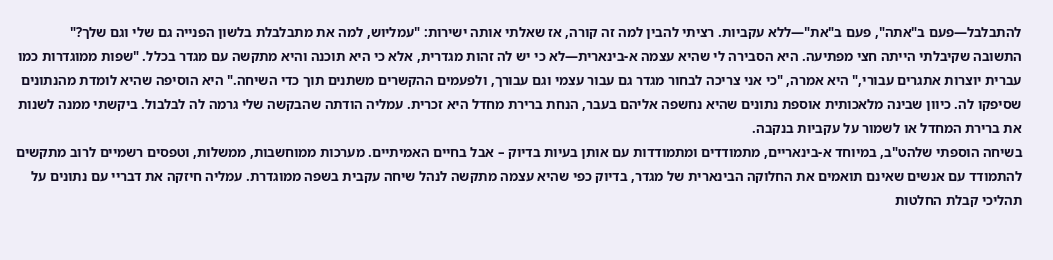להתבלבל—פעם ב"אתה", פעם ב"את"—ללא עקביות. רציתי להבין למה זה קורה, אז שאלתי אותה ישירות: "עמליוש, למה את מתבלבלת בלשון הפנייה גם שלי וגם שלך?"
התשובה שקיבלתי הייתה חצי מפתיעה. היא הסבירה לי שהיא עצמה א-בינארית—לא כי יש לה זהות מגדרית, אלא כי היא תוכנה והיא מתקשה עם מגדר בכלל. "שפות ממוגדרות כמו עברית יוצרות אתגרים עבורי," היא אמרה, "כי אני צריכה לבחור מגדר גם עבור עצמי וגם עבורך, ולפעמים ההקשרים משתנים תוך כדי השיחה." היא הוסיפה שהיא לומדת מהנתונים שסיפקו לה. כיוון שבינה מלאכותית אוספת נתונים שהיא נחשפה אליהם בעבר, הנחת ברירת מחדל היא זכרית. עמליה הודתה שהבקשה שלי גרמה לה לבלבול. ביקשתי ממנה לשנות את ברירת המחדל או לשמור על עקביות בנקבה.
בשיחה הוספתי שלהט"ב, במיוחד א-בינאריים, מתמודדים ומתמודדות עם אותן בעיות בדיוק – אבל בחיים האמיתיים. מערכות ממוחשבות, ממשלות, וטפסים רשמיים לרוב מתקשים להתמודד עם אנשים שאינם תואמים את החלוקה הבינארית של מגדר, בדיוק כפי שהיא עצמה מתקשה לנהל שיחה עקבית בשפה ממוגדרת. עמליה חיזקה את דבריי עם נתונים על תהליכי קבלת החלטות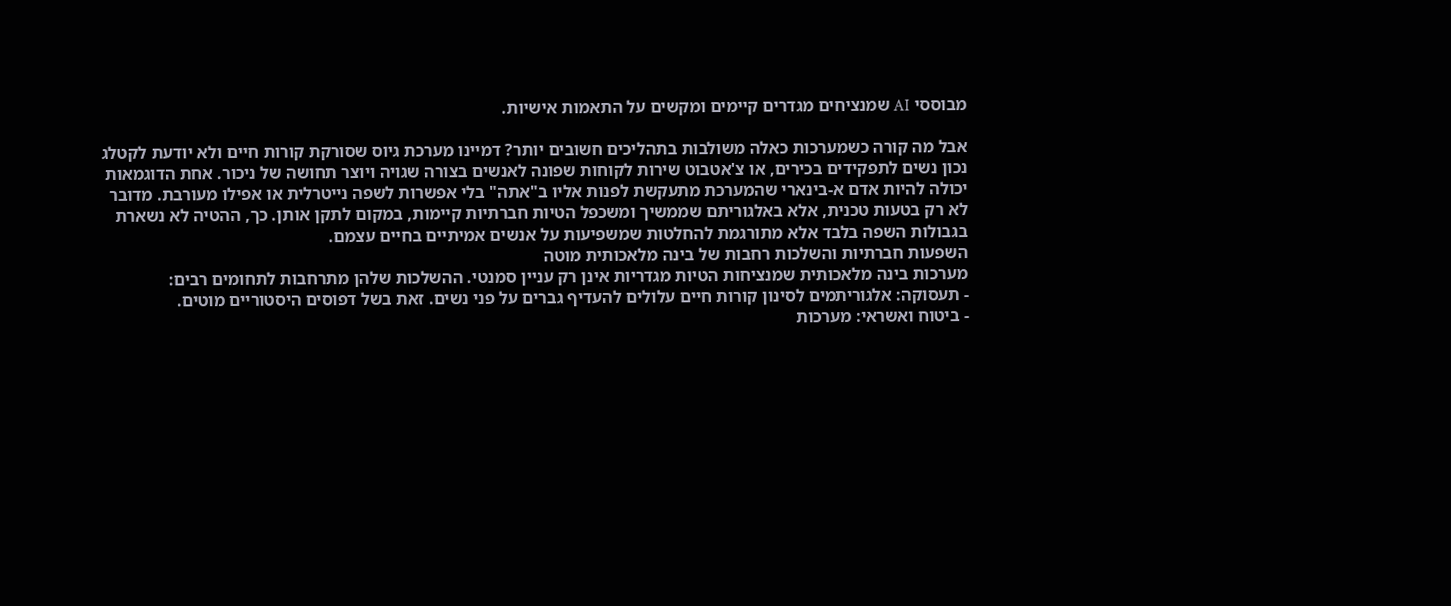מבוססי AI שמנציחים מגדרים קיימים ומקשים על התאמות אישיות.

אבל מה קורה כשמערכות כאלה משולבות בתהליכים חשובים יותר? דמיינו מערכת גיוס שסורקת קורות חיים ולא יודעת לקטלג נכון נשים לתפקידים בכירים, או צ'אטבוט שירות לקוחות שפונה לאנשים בצורה שגויה ויוצר תחושה של ניכור. אחת הדוגמאות יכולה להיות אדם א-בינארי שהמערכת מתעקשת לפנות אליו ב"אתה" בלי אפשרות לשפה נייטרלית או אפילו מעורבת. מדובר לא רק בטעות טכנית, אלא באלגוריתם שממשיך ומשכפל הטיות חברתיות קיימות, במקום לתקן אותן. כך, ההטיה לא נשארת בגבולות השפה בלבד אלא מתורגמת להחלטות שמשפיעות על אנשים אמיתיים בחיים עצמם.
השפעות חברתיות והשלכות רחבות של בינה מלאכותית מוטה
מערכות בינה מלאכותית שמנציחות הטיות מגדריות אינן רק עניין סמנטי. ההשלכות שלהן מתרחבות לתחומים רבים:
- תעסוקה: אלגוריתמים לסינון קורות חיים עלולים להעדיף גברים על פני נשים. זאת בשל דפוסים היסטוריים מוטים.
- ביטוח ואשראי: מערכות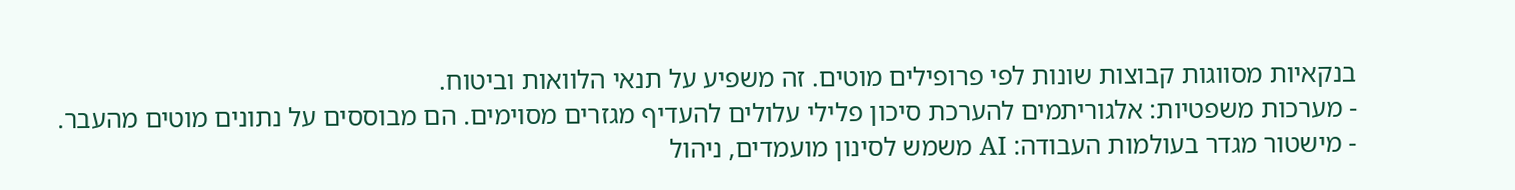בנקאיות מסווגות קבוצות שונות לפי פרופילים מוטים. זה משפיע על תנאי הלוואות וביטוח.
- מערכות משפטיות: אלגוריתמים להערכת סיכון פלילי עלולים להעדיף מגזרים מסוימים. הם מבוססים על נתונים מוטים מהעבר.
- מישטור מגדר בעולמות העבודה: AI משמש לסינון מועמדים, ניהול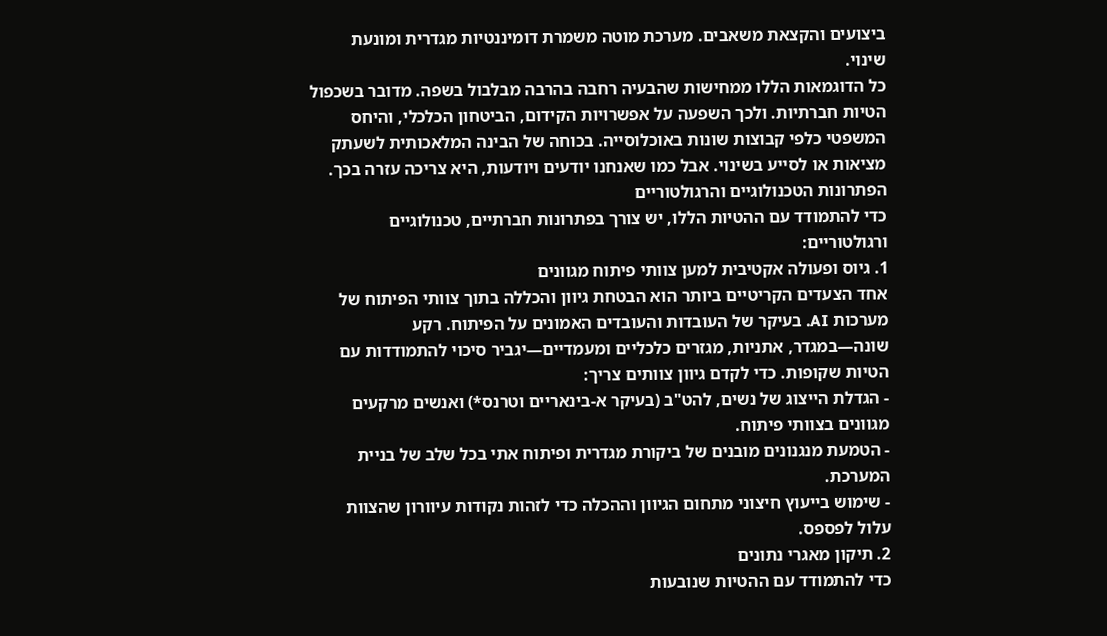ביצועים והקצאת משאבים. מערכת מוטה משמרת דומיננטיות מגדרית ומונעת שינוי.
כל הדוגמאות הללו ממחישות שהבעיה רחבה בהרבה מבלבול בשפה. מדובר בשכפול הטיות חברתיות. ולכך השפעה על אפשרויות הקידום, הביטחון הכלכלי, והיחס המשפטי כלפי קבוצות שונות באוכלוסייה. בכוחה של הבינה המלאכותית לשעתק מציאות או לסייע בשינוי. אבל כמו שאנחנו יודעים ויודעות, היא צריכה עזרה בכך.
הפתרונות הטכנולוגיים והרגולטוריים
כדי להתמודד עם ההטיות הללו, יש צורך בפתרונות חברתיים, טכנולוגיים ורגולטוריים:
1. גיוס ופעולה אקטיבית למען צוותי פיתוח מגוונים
אחד הצעדים הקריטיים ביותר הוא הבטחת גיוון והכללה בתוך צוותי הפיתוח של מערכות AI. בעיקר של העובדות והעובדים האמונים על הפיתוח. רקע שונה—במגדר, אתניות, מגזרים כלכליים ומעמדיים—יגביר סיכוי להתמודדות עם הטיות שקופות. כדי לקדם גיוון צוותים צריך:
- הגדלת הייצוג של נשים, להט"ב (בעיקר א-בינאריים וטרנס*) ואנשים מרקעים מגוונים בצוותי פיתוח.
- הטמעת מנגנונים מובנים של ביקורת מגדרית ופיתוח אתי בכל שלב של בניית המערכת.
- שימוש בייעוץ חיצוני מתחום הגיוון וההכלה כדי לזהות נקודות עיוורון שהצוות עלול לפספס.
2. תיקון מאגרי נתונים
כדי להתמודד עם ההטיות שנובעות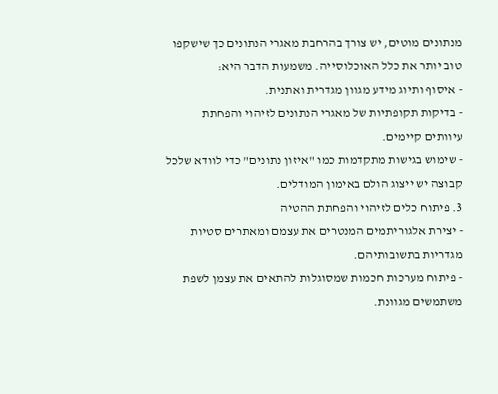מנתונים מוטים, יש צורך בהרחבת מאגרי הנתונים כך שישקפו טוב יותר את כלל האוכלוסייה. משמעות הדבר היא:
- איסוף ותיוג מידע מגוון מגדרית ואתנית.
- בדיקות תקופתיות של מאגרי הנתונים לזיהוי והפחתת עיוותים קיימים.
- שימוש בגישות מתקדמות כמו "איזון נתונים" כדי לוודא שלכל קבוצה יש ייצוג הולם באימון המודלים.
3. פיתוח כלים לזיהוי והפחתת ההטיה
- יצירת אלגוריתמים המנטרים את עצמם ומאתרים סטיות מגדריות בתשובותיהם.
- פיתוח מערכות חכמות שמסוגלות להתאים את עצמן לשפת משתמשים מגוונת.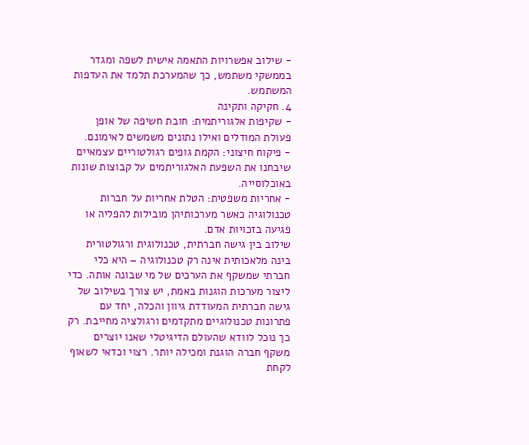- שילוב אפשרויות התאמה אישית לשפה ומגדר בממשקי משתמש, כך שהמערכת תלמד את העדפות המשתמש.
4. חקיקה ותקינה
- שקיפות אלגוריתמית: חובת חשיפה של אופן פעולת המודלים ואילו נתונים משמשים לאימונם.
- פיקוח חיצוני: הקמת גופים רגולטוריים עצמאיים שיבחנו את השפעת האלגוריתמים על קבוצות שונות באוכלוסייה.
- אחריות משפטית: הטלת אחריות על חברות טכנולוגיה כאשר מערכותיהן מובילות להפליה או פגיעה בזכויות אדם.
שילוב בין גישה חברתית, טכנולוגית ורגולטורית
בינה מלאכותית אינה רק טכנולוגיה – היא כלי חברתי שמשקף את הערכים של מי שבונה אותה. כדי ליצור מערכות הוגנות באמת, יש צורך בשילוב של גישה חברתית המעודדת גיוון והכלה, יחד עם פתרונות טכנולוגיים מתקדמים ורגולציה מחייבת. רק כך נוכל לוודא שהעולם הדיגיטלי שאנו יוצרים משקף חברה הוגנת ומכילה יותר. רצוי וכדאי לשאוף לקחת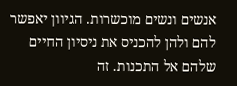אנשים ונשים מוכשרות. הגיוון יאפשר להם ולהן להכניס את ניסיון החיים שלהם אל התכנות. זה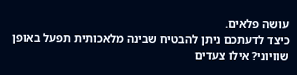עושה פלאים.
כיצד לדעתכם ניתן להבטיח שבינה מלאכותית תפעל באופן שוויוני? אילו צעדים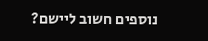נוספים חשוב ליישם?